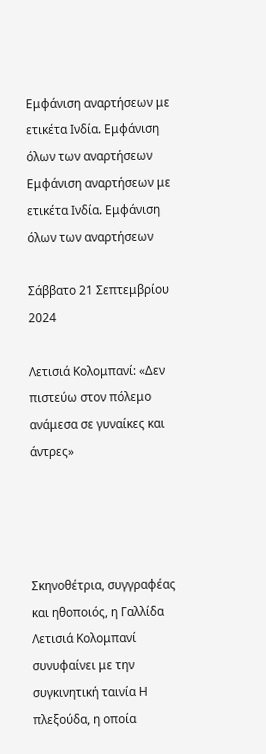Εμφάνιση αναρτήσεων με ετικέτα Ινδία. Εμφάνιση όλων των αναρτήσεων
Εμφάνιση αναρτήσεων με ετικέτα Ινδία. Εμφάνιση όλων των αναρτήσεων

Σάββατο 21 Σεπτεμβρίου 2024

Λετισιά Κολομπανί: «Δεν πιστεύω στον πόλεμο ανάμεσα σε γυναίκες και άντρες»




Σκηνοθέτρια, συγγραφέας και ηθοποιός, η Γαλλίδα Λετισιά Κολομπανί συνυφαίνει με την συγκινητική ταινία Η πλεξούδα, η οποία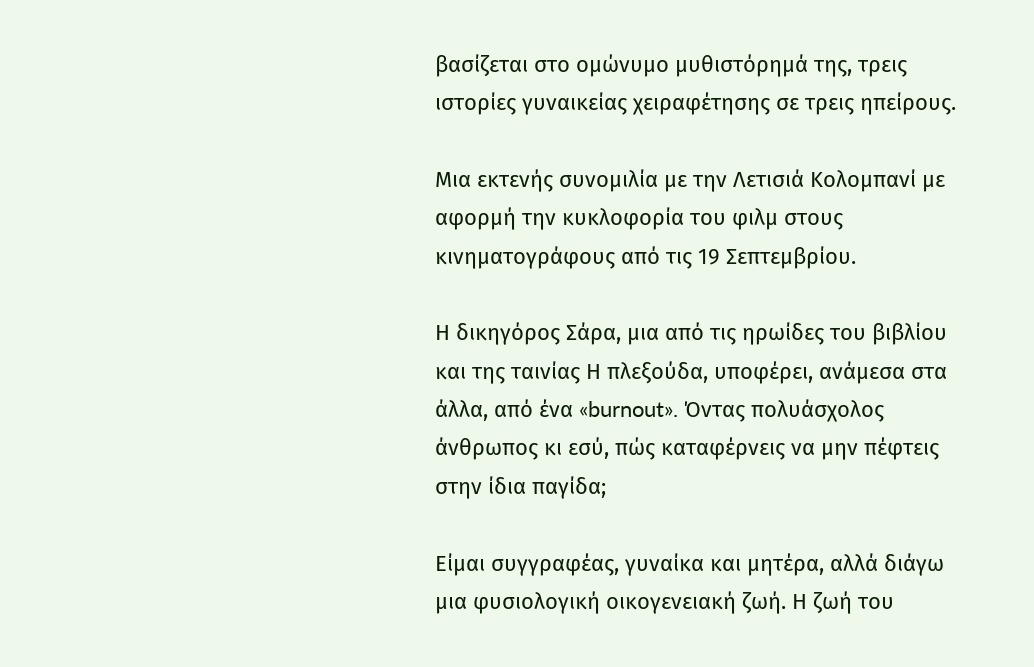βασίζεται στο ομώνυμο μυθιστόρημά της, τρεις ιστορίες γυναικείας χειραφέτησης σε τρεις ηπείρους.

Μια εκτενής συνομιλία με την Λετισιά Κολομπανί με αφορμή την κυκλοφορία του φιλμ στους κινηματογράφους από τις 19 Σεπτεμβρίου.

Η δικηγόρος Σάρα, μια από τις ηρωίδες του βιβλίου και της ταινίας Η πλεξούδα, υποφέρει, ανάμεσα στα άλλα, από ένα «burnout». Όντας πολυάσχολος άνθρωπος κι εσύ, πώς καταφέρνεις να μην πέφτεις στην ίδια παγίδα;

Είμαι συγγραφέας, γυναίκα και μητέρα, αλλά διάγω μια φυσιολογική οικογενειακή ζωή. Η ζωή του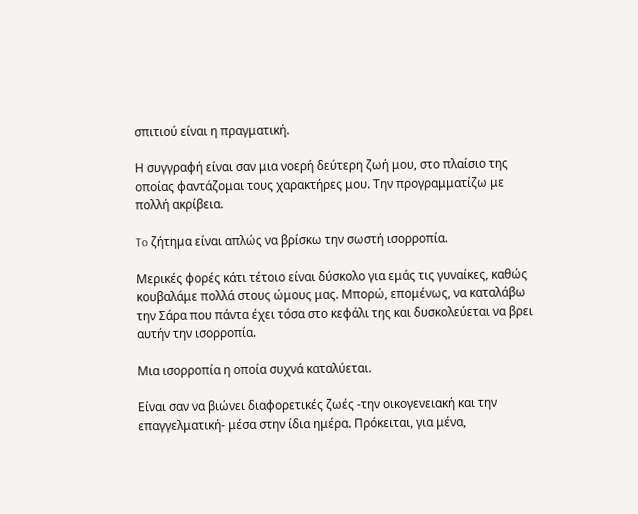σπιτιού είναι η πραγματική.

Η συγγραφή είναι σαν μια νοερή δεύτερη ζωή μου, στο πλαίσιο της οποίας φαντάζομαι τους χαρακτήρες μου. Την προγραμματίζω με πολλή ακρίβεια.

To ζήτημα είναι απλώς να βρίσκω την σωστή ισορροπία.

Μερικές φορές κάτι τέτοιο είναι δύσκολο για εμάς τις γυναίκες, καθώς κουβαλάμε πολλά στους ώμους μας. Μπορώ, επομένως, να καταλάβω την Σάρα που πάντα έχει τόσα στο κεφάλι της και δυσκολεύεται να βρει αυτήν την ισορροπία.

Μια ισορροπία η οποία συχνά καταλύεται.

Είναι σαν να βιώνει διαφορετικές ζωές -την οικογενειακή και την επαγγελματική- μέσα στην ίδια ημέρα. Πρόκειται, για μένα,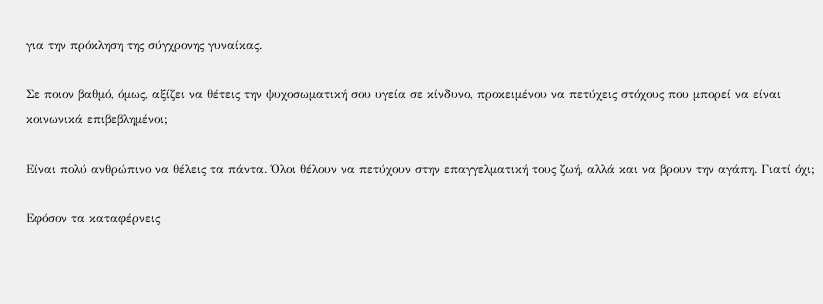για την πρόκληση της σύγχρονης γυναίκας.

Σε ποιον βαθμό, όμως, αξίζει να θέτεις την ψυχοσωματική σου υγεία σε κίνδυνο, προκειμένου να πετύχεις στόχους που μπορεί να είναι κοινωνικά επιβεβλημένοι;

Είναι πολύ ανθρώπινο να θέλεις τα πάντα. Όλοι θέλουν να πετύχουν στην επαγγελματική τους ζωή, αλλά και να βρουν την αγάπη. Γιατί όχι;

Eφόσον τα καταφέρνεις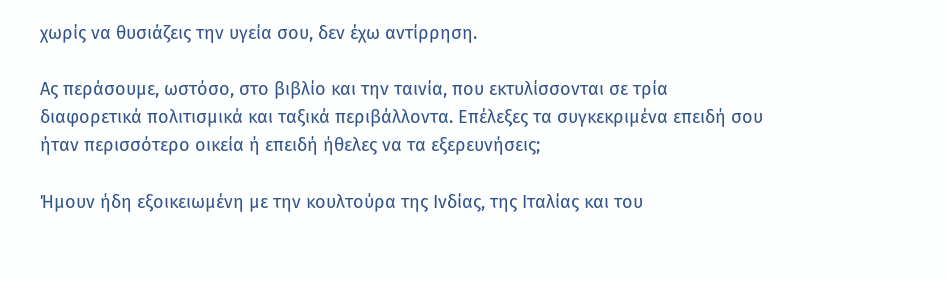χωρίς να θυσιάζεις την υγεία σου, δεν έχω αντίρρηση.

Ας περάσουμε, ωστόσο, στο βιβλίο και την ταινία, που εκτυλίσσονται σε τρία διαφορετικά πολιτισμικά και ταξικά περιβάλλοντα. Επέλεξες τα συγκεκριμένα επειδή σου ήταν περισσότερο οικεία ή επειδή ήθελες να τα εξερευνήσεις;

Ήμουν ήδη εξοικειωμένη με την κουλτούρα της Ινδίας, της Ιταλίας και του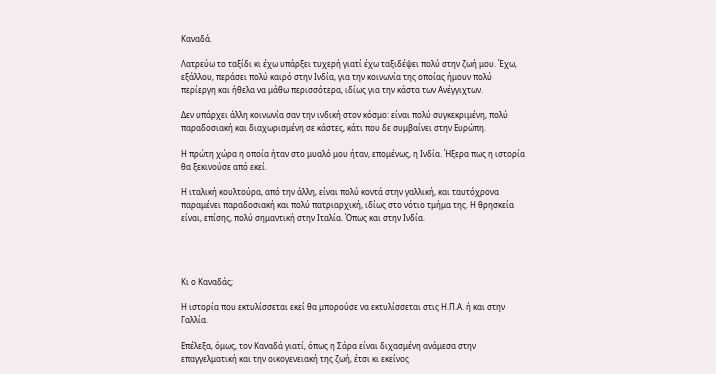Καναδά.

Λατρεύω το ταξίδι κι έχω υπάρξει τυχερή γιατί έχω ταξιδέψει πολύ στην ζωή μου. Έχω, εξάλλου, περάσει πολύ καιρό στην Ινδία, για την κοινωνία της οποίας ήμουν πολύ περίεργη και ήθελα να μάθω περισσότερα, ιδίως για την κάστα των Ανέγγιχτων.

Δεν υπάρχει άλλη κοινωνία σαν την ινδική στον κόσμο: είναι πολύ συγκεκριμένη, πολύ παραδοσιακή και διαχωρισμένη σε κάστες, κάτι που δε συμβαίνει στην Ευρώπη.

Η πρώτη χώρα η οποία ήταν στο μυαλό μου ήταν, επομένως, η Ινδία. Ήξερα πως η ιστορία θα ξεκινούσε από εκεί.

Η ιταλική κουλτούρα, από την άλλη, είναι πολύ κοντά στην γαλλική, και ταυτόχρονα παραμένει παραδοσιακή και πολύ πατριαρχική, ιδίως στο νότιο τμήμα της. Η θρησκεία είναι, επίσης, πολύ σημαντική στην Ιταλία. Όπως και στην Ινδία.




Κι ο Καναδάς;

Η ιστορία που εκτυλίσσεται εκεί θα μπορούσε να εκτυλίσσεται στις Η.Π.Α. ή και στην Γαλλία.

Επέλεξα, όμως, τον Καναδά γιατί, όπως η Σάρα είναι διχασμένη ανάμεσα στην επαγγελματική και την οικογενειακή της ζωή, έτσι κι εκείνος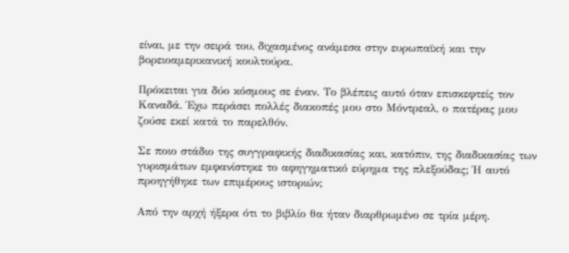είναι, με την σειρά του, διχασμένος ανάμεσα στην ευρωπαϊκή και την βορειοαμερικανική κουλτούρα.

Πρόκειται για δύο κόσμους σε έναν. Το βλέπεις αυτό όταν επισκεφτείς τον Καναδά. Έχω περάσει πολλές διακοπές μου στο Μόντρεαλ, ο πατέρας μου ζούσε εκεί κατά το παρελθόν.

Σε ποιο στάδιο της συγγραφικής διαδικασίας και, κατόπιν, της διαδικασίας των γυρισμάτων εμφανίστηκε το αφηγηματικό εύρημα της πλεξούδας; Ή αυτό προηγήθηκε των επιμέρους ιστοριών;

Από την αρχή ήξερα ότι το βιβλίο θα ήταν διαρθρωμένο σε τρία μέρη.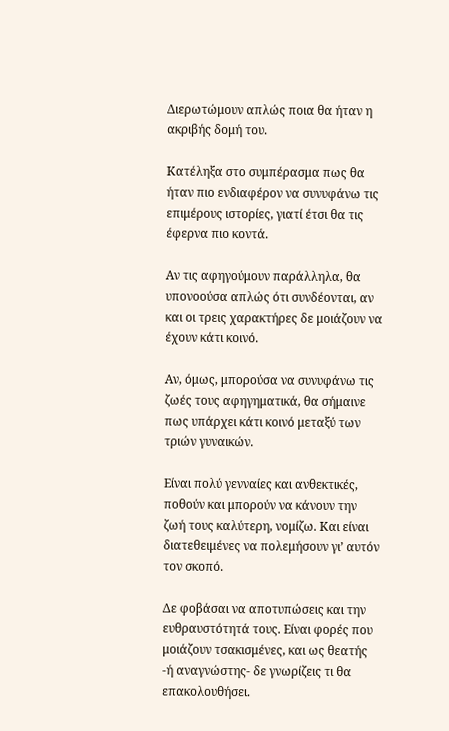Διερωτώμουν απλώς ποια θα ήταν η ακριβής δομή του.

Κατέληξα στο συμπέρασμα πως θα ήταν πιο ενδιαφέρον να συνυφάνω τις επιμέρους ιστορίες, γιατί έτσι θα τις έφερνα πιο κοντά.

Αν τις αφηγούμουν παράλληλα, θα υπονοούσα απλώς ότι συνδέονται, αν και οι τρεις χαρακτήρες δε μοιάζουν να έχουν κάτι κοινό.

Αν, όμως, μπορούσα να συνυφάνω τις ζωές τους αφηγηματικά, θα σήμαινε πως υπάρχει κάτι κοινό μεταξύ των τριών γυναικών.

Είναι πολύ γενναίες και ανθεκτικές, ποθούν και μπορούν να κάνουν την ζωή τους καλύτερη, νομίζω. Και είναι διατεθειμένες να πολεμήσουν γι’ αυτόν τον σκοπό.

Δε φοβάσαι να αποτυπώσεις και την ευθραυστότητά τους. Είναι φορές που μοιάζουν τσακισμένες, και ως θεατής -ή αναγνώστης- δε γνωρίζεις τι θα επακολουθήσει.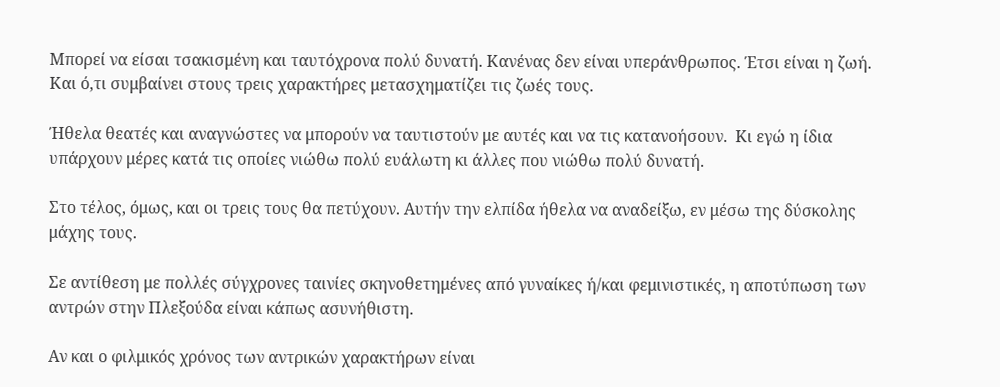Μπορεί να είσαι τσακισμένη και ταυτόχρονα πολύ δυνατή. Κανένας δεν είναι υπεράνθρωπος. Έτσι είναι η ζωή. Και ό,τι συμβαίνει στους τρεις χαρακτήρες μετασχηματίζει τις ζωές τους.

Ήθελα θεατές και αναγνώστες να μπορούν να ταυτιστούν με αυτές και να τις κατανοήσουν.  Κι εγώ η ίδια υπάρχουν μέρες κατά τις οποίες νιώθω πολύ ευάλωτη κι άλλες που νιώθω πολύ δυνατή.

Στο τέλος, όμως, και οι τρεις τους θα πετύχουν. Αυτήν την ελπίδα ήθελα να αναδείξω, εν μέσω της δύσκολης μάχης τους.

Σε αντίθεση με πολλές σύγχρονες ταινίες σκηνοθετημένες από γυναίκες ή/και φεμινιστικές, η αποτύπωση των αντρών στην Πλεξούδα είναι κάπως ασυνήθιστη.

Αν και ο φιλμικός χρόνος των αντρικών χαρακτήρων είναι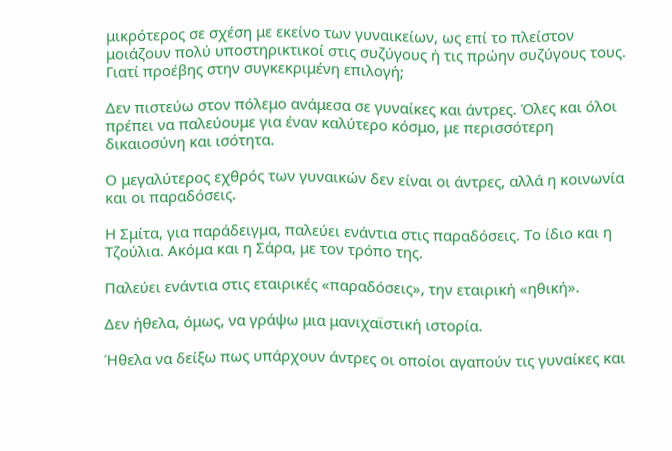μικρότερος σε σχέση με εκείνο των γυναικείων, ως επί το πλείστον μοιάζουν πολύ υποστηρικτικοί στις συζύγους ή τις πρώην συζύγους τους. Γιατί προέβης στην συγκεκριμένη επιλογή;

Δεν πιστεύω στον πόλεμο ανάμεσα σε γυναίκες και άντρες. Όλες και όλοι πρέπει να παλεύουμε για έναν καλύτερο κόσμο, με περισσότερη δικαιοσύνη και ισότητα.

Ο μεγαλύτερος εχθρός των γυναικών δεν είναι οι άντρες, αλλά η κοινωνία και οι παραδόσεις.

Η Σμίτα, για παράδειγμα, παλεύει ενάντια στις παραδόσεις. Το ίδιο και η Τζούλια. Ακόμα και η Σάρα, με τον τρόπο της.

Παλεύει ενάντια στις εταιρικές «παραδόσεις», την εταιρική «ηθική».

Δεν ήθελα, όμως, να γράψω μια μανιχαϊστική ιστορία.

Ήθελα να δείξω πως υπάρχουν άντρες οι οποίοι αγαπούν τις γυναίκες και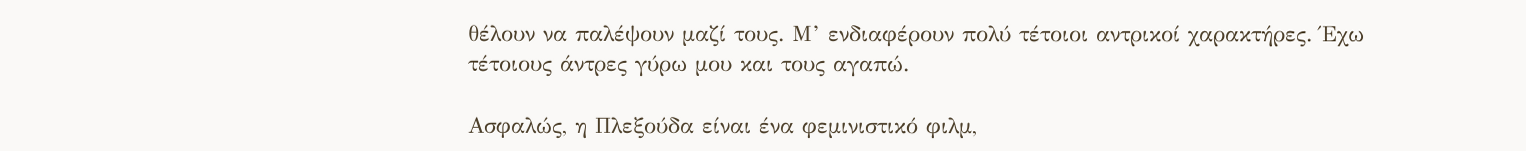θέλουν να παλέψουν μαζί τους. Μ’ ενδιαφέρουν πολύ τέτοιοι αντρικοί χαρακτήρες. Έχω τέτοιους άντρες γύρω μου και τους αγαπώ.

Ασφαλώς, η Πλεξούδα είναι ένα φεμινιστικό φιλμ,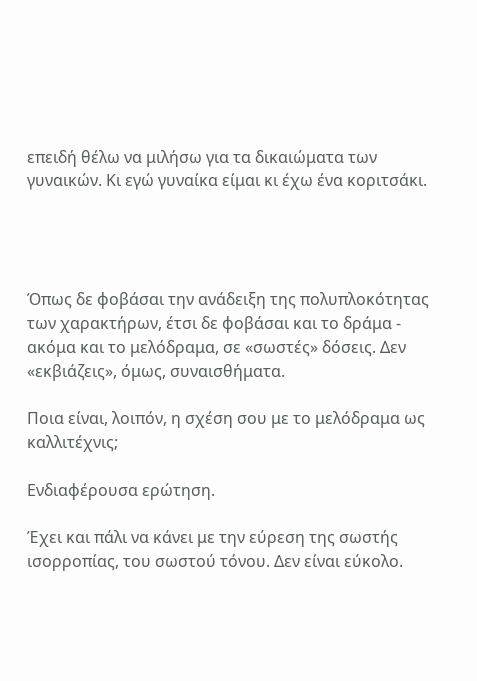επειδή θέλω να μιλήσω για τα δικαιώματα των γυναικών. Κι εγώ γυναίκα είμαι κι έχω ένα κοριτσάκι.




Όπως δε φοβάσαι την ανάδειξη της πολυπλοκότητας των χαρακτήρων, έτσι δε φοβάσαι και το δράμα - ακόμα και το μελόδραμα, σε «σωστές» δόσεις. Δεν «εκβιάζεις», όμως, συναισθήματα.

Ποια είναι, λοιπόν, η σχέση σου με το μελόδραμα ως καλλιτέχνις;

Ενδιαφέρουσα ερώτηση.

Έχει και πάλι να κάνει με την εύρεση της σωστής ισορροπίας, του σωστού τόνου. Δεν είναι εύκολο.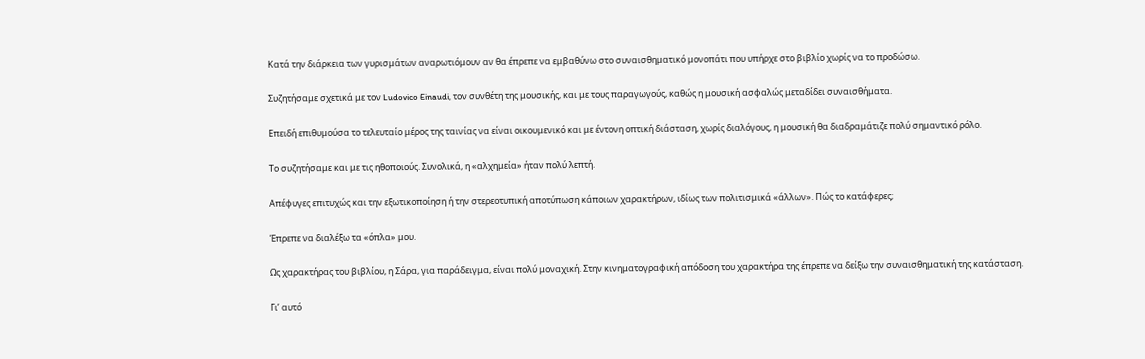Κατά την διάρκεια των γυρισμάτων αναρωτιόμουν αν θα έπρεπε να εμβαθύνω στο συναισθηματικό μονοπάτι που υπήρχε στο βιβλίο χωρίς να το προδώσω.

Συζητήσαμε σχετικά με τον Ludovico Einaudi, τον συνθέτη της μουσικής, και με τους παραγωγούς, καθώς η μουσική ασφαλώς μεταδίδει συναισθήματα.

Επειδή επιθυμούσα το τελευταίο μέρος της ταινίας να είναι οικουμενικό και με έντονη οπτική διάσταση, χωρίς διαλόγους, η μουσική θα διαδραμάτιζε πολύ σημαντικό ρόλο.

Το συζητήσαμε και με τις ηθοποιούς. Συνολικά, η «αλχημεία» ήταν πολύ λεπτή.

Απέφυγες επιτυχώς και την εξωτικοποίηση ή την στερεοτυπική αποτύπωση κάποιων χαρακτήρων, ιδίως των πολιτισμικά «άλλων». Πώς το κατάφερες;

Έπρεπε να διαλέξω τα «όπλα» μου.

Ως χαρακτήρας του βιβλίου, η Σάρα, για παράδειγμα, είναι πολύ μοναχική. Στην κινηματογραφική απόδοση του χαρακτήρα της έπρεπε να δείξω την συναισθηματική της κατάσταση.

Γι’ αυτό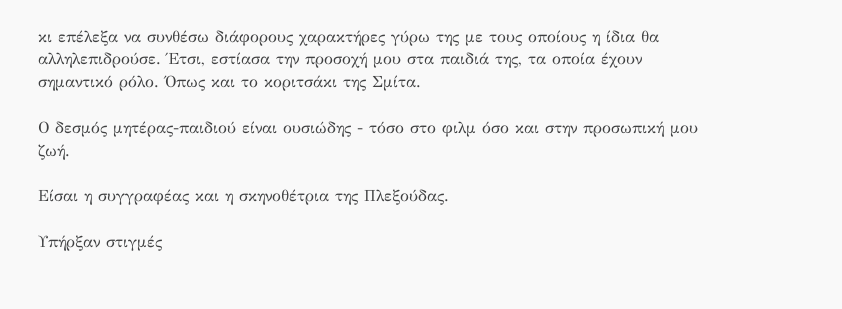κι επέλεξα να συνθέσω διάφορους χαρακτήρες γύρω της με τους οποίους η ίδια θα αλληλεπιδρούσε. Έτσι, εστίασα την προσοχή μου στα παιδιά της, τα οποία έχουν σημαντικό ρόλο. Όπως και το κοριτσάκι της Σμίτα.

Ο δεσμός μητέρας-παιδιού είναι ουσιώδης - τόσο στο φιλμ όσο και στην προσωπική μου ζωή.

Είσαι η συγγραφέας και η σκηνοθέτρια της Πλεξούδας.

Υπήρξαν στιγμές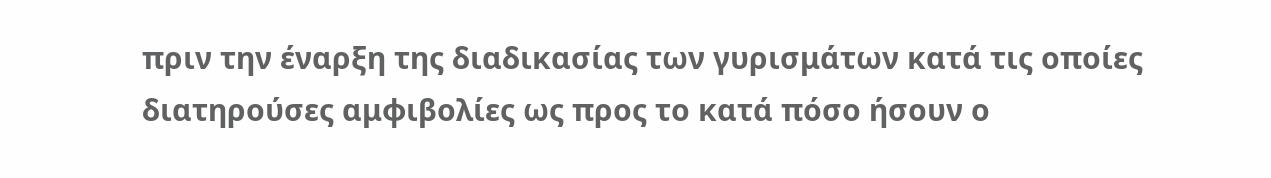πριν την έναρξη της διαδικασίας των γυρισμάτων κατά τις οποίες διατηρούσες αμφιβολίες ως προς το κατά πόσο ήσουν ο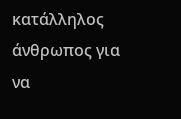κατάλληλος άνθρωπος για να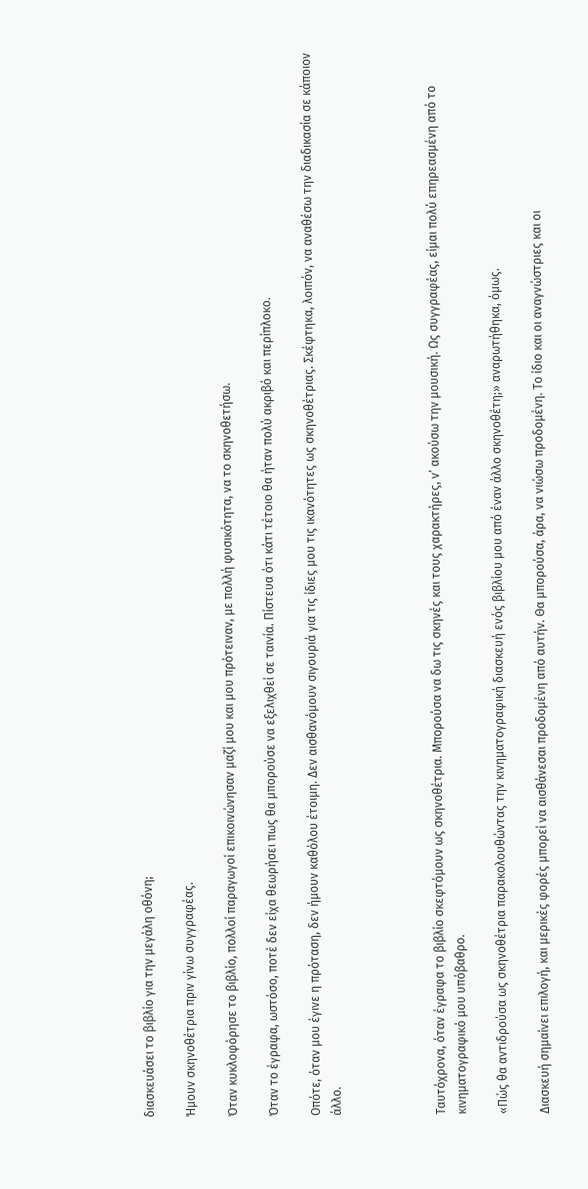διασκευάσει το βιβλίο για την μεγάλη οθόνη;

Ήμουν σκηνοθέτρια πριν γίνω συγγραφέας.

Όταν κυκλοφόρησε το βιβλίο, πολλοί παραγωγοί επικοινώνησαν μαζί μου και μου πρότειναν, με πολλή φυσικότητα, να το σκηνοθετήσω.

Όταν το έγραφα, ωστόσο, ποτέ δεν είχα θεωρήσει πως θα μπορούσε να εξελιχθεί σε ταινία. Πίστευα ότι κάτι τέτοιο θα ήταν πολύ ακριβό και περίπλοκο.

Οπότε, όταν μου έγινε η πρόταση, δεν ήμουν καθόλου έτοιμη. Δεν αισθανόμουν σιγουριά για τις ίδιες μου τις ικανότητες ως σκηνοθέτριας. Σκέφτηκα, λοιπόν, να αναθέσω την διαδικασία σε κάποιον άλλο.




Ταυτόχρονα, όταν έγραφα το βιβλίο σκεφτόμουν ως σκηνοθέτρια. Μπορούσα να δω τις σκηνές και τους χαρακτήρες, ν’ ακούσω την μουσική. Ως συγγραφέας, είμαι πολύ επηρεασμένη από το κινηματογραφικό μου υπόβαθρο.

«Πώς θα αντιδρούσα ως σκηνοθέτρια παρακολουθώντας την κινηματογραφική διασκευή ενός βιβλίου μου από έναν άλλο σκηνοθέτη;» αναρωτήθηκα, όμως.

Διασκευή σημαίνει επιλογή, και μερικές φορές μπορεί να αισθάνεσαι προδομένη από αυτήν. Θα μπορούσα, άρα, να νιώσω προδομένη. Το ίδιο και οι αναγνώστριες και οι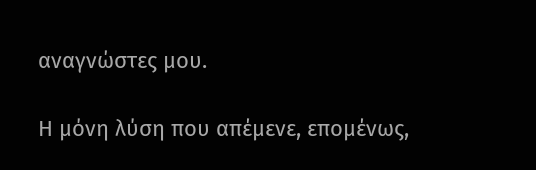αναγνώστες μου.

Η μόνη λύση που απέμενε, επομένως,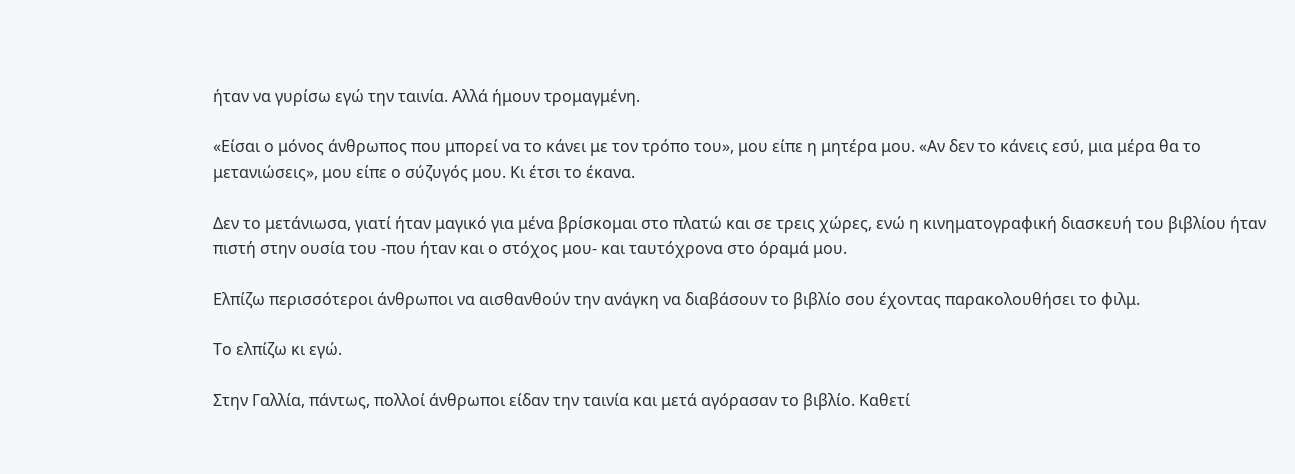ήταν να γυρίσω εγώ την ταινία. Αλλά ήμουν τρομαγμένη.

«Είσαι ο μόνος άνθρωπος που μπορεί να το κάνει με τον τρόπο του», μου είπε η μητέρα μου. «Αν δεν το κάνεις εσύ, μια μέρα θα το μετανιώσεις», μου είπε ο σύζυγός μου. Κι έτσι το έκανα.

Δεν το μετάνιωσα, γιατί ήταν μαγικό για μένα βρίσκομαι στο πλατώ και σε τρεις χώρες, ενώ η κινηματογραφική διασκευή του βιβλίου ήταν πιστή στην ουσία του -που ήταν και ο στόχος μου- και ταυτόχρονα στο όραμά μου.

Ελπίζω περισσότεροι άνθρωποι να αισθανθούν την ανάγκη να διαβάσουν το βιβλίο σου έχοντας παρακολουθήσει το φιλμ.

Το ελπίζω κι εγώ.

Στην Γαλλία, πάντως, πολλοί άνθρωποι είδαν την ταινία και μετά αγόρασαν το βιβλίο. Καθετί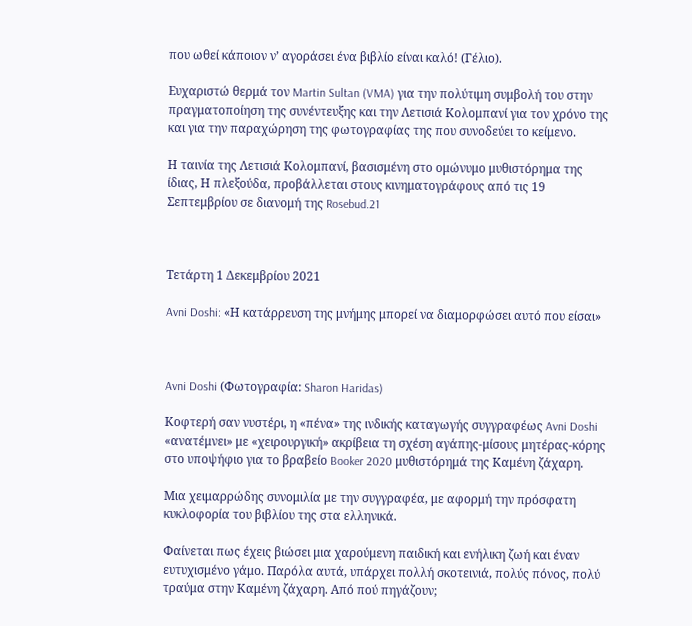που ωθεί κάποιον ν’ αγοράσει ένα βιβλίο είναι καλό! (Γέλιο).

Ευχαριστώ θερμά τον Martin Sultan (VMA) για την πολύτιμη συμβολή του στην πραγματοποίηση της συνέντευξης και την Λετισιά Κολομπανί για τον χρόνο της και για την παραχώρηση της φωτογραφίας της που συνοδεύει το κείμενο.

Η ταινία της Λετισιά Κολομπανί, βασισμένη στο ομώνυμο μυθιστόρημα της ίδιας, Η πλεξούδα, προβάλλεται στους κινηματογράφους από τις 19 Σεπτεμβρίου σε διανομή της Rosebud.21



Τετάρτη 1 Δεκεμβρίου 2021

Avni Doshi: «Η κατάρρευση της μνήμης μπορεί να διαμορφώσει αυτό που είσαι»



Avni Doshi (Φωτογραφία: Sharon Haridas)

Κοφτερή σαν νυστέρι, η «πένα» της ινδικής καταγωγής συγγραφέως Avni Doshi «ανατέμνει» με «χειρουργική» ακρίβεια τη σχέση αγάπης-μίσους μητέρας-κόρης στο υποψήφιο για το βραβείο Booker 2020 μυθιστόρημά της Καμένη ζάχαρη.

Μια χειμαρρώδης συνομιλία με την συγγραφέα, με αφορμή την πρόσφατη κυκλοφορία του βιβλίου της στα ελληνικά.

Φαίνεται πως έχεις βιώσει μια χαρούμενη παιδική και ενήλικη ζωή και έναν ευτυχισμένο γάμο. Παρόλα αυτά, υπάρχει πολλή σκοτεινιά, πολύς πόνος, πολύ τραύμα στην Καμένη ζάχαρη. Από πού πηγάζουν;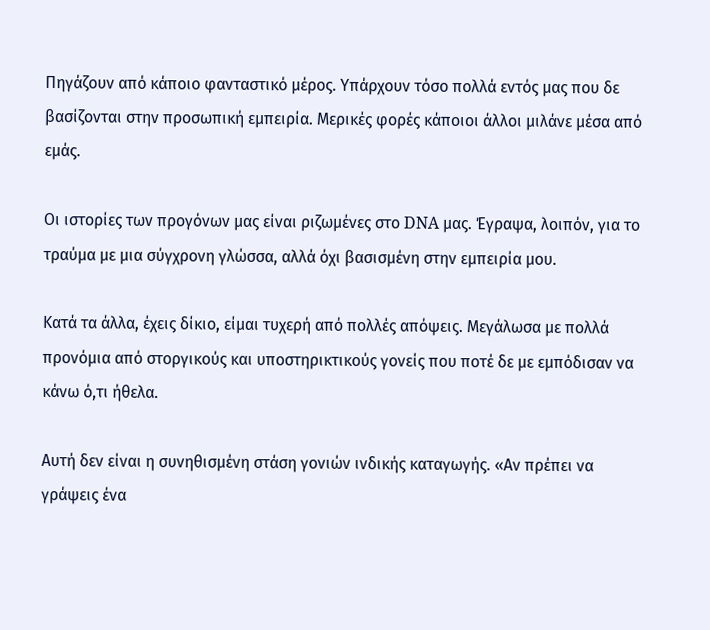Πηγάζουν από κάποιο φανταστικό μέρος. Υπάρχουν τόσο πολλά εντός μας που δε βασίζονται στην προσωπική εμπειρία. Μερικές φορές κάποιοι άλλοι μιλάνε μέσα από εμάς.

Οι ιστορίες των προγόνων μας είναι ριζωμένες στο DNA μας. Έγραψα, λοιπόν, για το τραύμα με μια σύγχρονη γλώσσα, αλλά όχι βασισμένη στην εμπειρία μου.

Κατά τα άλλα, έχεις δίκιο, είμαι τυχερή από πολλές απόψεις. Μεγάλωσα με πολλά προνόμια από στοργικούς και υποστηρικτικούς γονείς που ποτέ δε με εμπόδισαν να κάνω ό,τι ήθελα.

Αυτή δεν είναι η συνηθισμένη στάση γονιών ινδικής καταγωγής. «Αν πρέπει να γράψεις ένα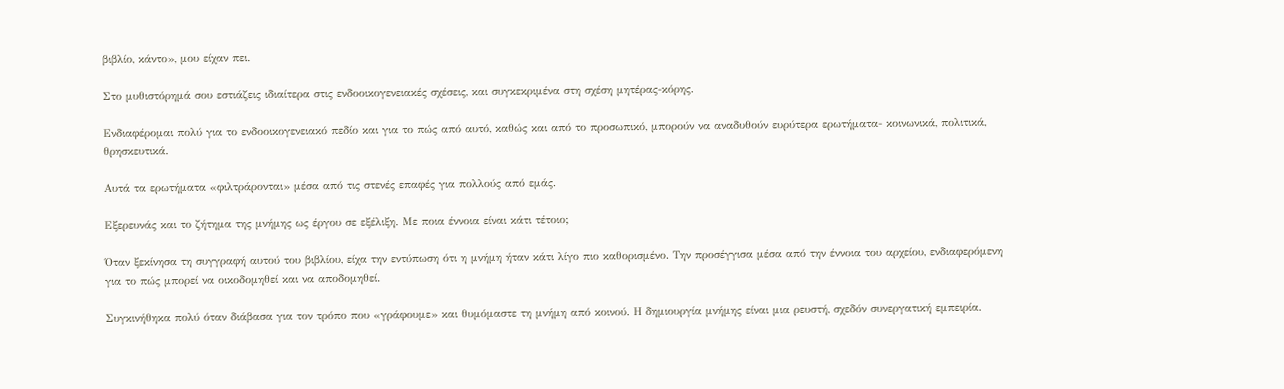βιβλίο, κάντο», μου είχαν πει.

Στο μυθιστόρημά σου εστιάζεις ιδιαίτερα στις ενδοοικογενειακές σχέσεις, και συγκεκριμένα στη σχέση μητέρας-κόρης.

Ενδιαφέρομαι πολύ για το ενδοοικογενειακό πεδίο και για το πώς από αυτό, καθώς και από το προσωπικό, μπορούν να αναδυθούν ευρύτερα ερωτήματα- κοινωνικά, πολιτικά, θρησκευτικά.

Αυτά τα ερωτήματα «φιλτράρονται» μέσα από τις στενές επαφές για πολλούς από εμάς.

Εξερευνάς και το ζήτημα της μνήμης ως έργου σε εξέλιξη. Με ποια έννοια είναι κάτι τέτοιο;

Όταν ξεκίνησα τη συγγραφή αυτού του βιβλίου, είχα την εντύπωση ότι η μνήμη ήταν κάτι λίγο πιο καθορισμένο. Την προσέγγισα μέσα από την έννοια του αρχείου, ενδιαφερόμενη για το πώς μπορεί να οικοδομηθεί και να αποδομηθεί.

Συγκινήθηκα πολύ όταν διάβασα για τον τρόπο που «γράφουμε» και θυμόμαστε τη μνήμη από κοινού. Η δημιουργία μνήμης είναι μια ρευστή, σχεδόν συνεργατική εμπειρία.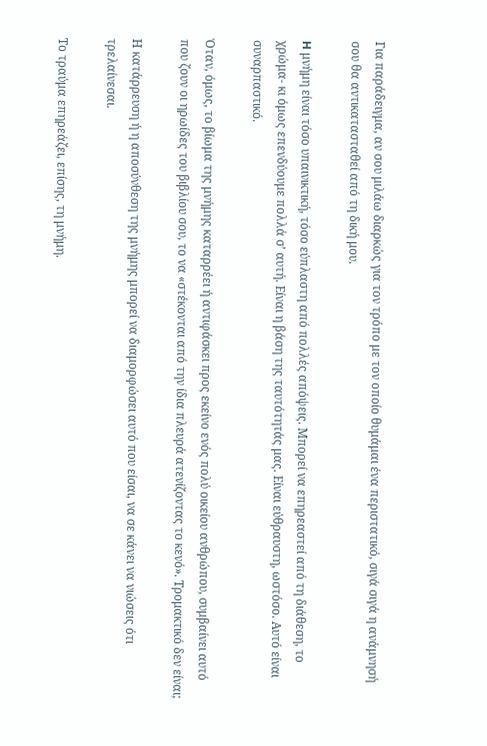Για παράδειγμα, αν σου μιλάω διαρκώς για τον τρόπο με τον οποίο θυμάμαι ένα περιστατικό, σιγά σιγά η ανάμνησή σου θα αντικατασταθεί από τη δική μου.

H μνήμη είναι τόσο υπαινικτική, τόσο εύπλαστη από πολλές απόψεις. Μπορεί να επηρεαστεί από τη διάθεση, το χρώμα- κι όμως επενδύουμε πολλά σ’ αυτή. Είναι η βάση της ταυτότητάς μας. Είναι εύθραυστη, ωστόσο. Αυτό είναι συναρπαστικό.

Όταν, όμως, το βίωμα της μνήμης καταρρέει ή αντιφάσκει προς εκείνο ενός πολύ οικείου ανθρώπου, συμβαίνει αυτό που ζουν οι ηρωίδες του βιβλίου σου, το να «στέκονται από την ίδια πλευρά ατενίζοντας το κενό». Τρομακτικό δεν είναι;

Η κατάρρευση ή η αποσύνθεση της μνήμης μπορεί να διαμορφώσει αυτό που είσαι, να σε κάνει να νιώσεις ότι τρελαίνεσαι.

Το τραύμα επηρεάζει, επίσης, τη μνήμη.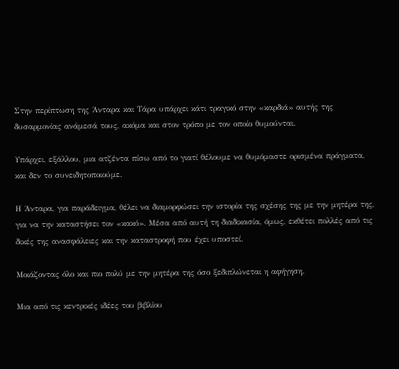Στην περίπτωση της Άνταρα και Τάρα υπάρχει κάτι τραγικό στην «καρδιά» αυτής της δυσαρμονίας ανάμεσά τους, ακόμα και στον τρόπο με τον οποίο θυμούνται.

Υπάρχει, εξάλλου, μια ατζέντα πίσω από το γιατί θέλουμε να θυμόμαστε ορισμένα πράγματα, και δεν το συνειδητοποιούμε.

Η Άνταρα, για παράδειγμα, θέλει να διαμορφώσει την ιστορία της σχέσης της με την μητέρα της, για να την καταστήσει τον «κακό». Μέσα από αυτή τη διαδικασία, όμως, εκθέτει πολλές από τις δικές της ανασφάλειες και την καταστροφή που έχει υποστεί.

Μοιάζοντας όλο και πιο πολύ με την μητέρα της όσο ξεδιπλώνεται η αφήγηση.

Μια από τις κεντρικές ιδέες του βιβλίου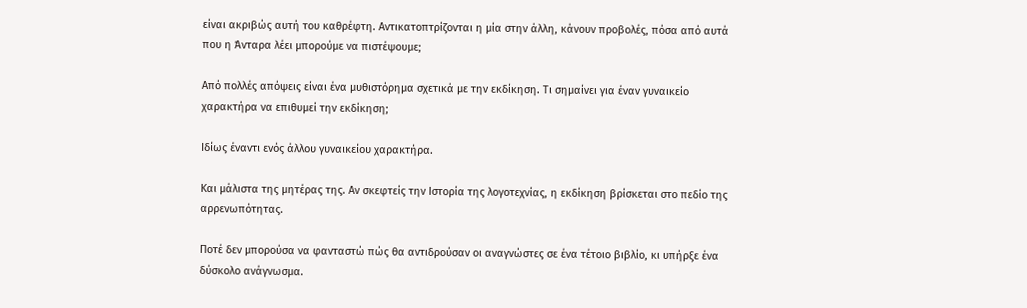είναι ακριβώς αυτή του καθρέφτη. Αντικατοπτρίζονται η μία στην άλλη, κάνουν προβολές, πόσα από αυτά που η Άνταρα λέει μπορούμε να πιστέψουμε;

Από πολλές απόψεις είναι ένα μυθιστόρημα σχετικά με την εκδίκηση. Τι σημαίνει για έναν γυναικείο χαρακτήρα να επιθυμεί την εκδίκηση;

Ιδίως έναντι ενός άλλου γυναικείου χαρακτήρα.

Και μάλιστα της μητέρας της. Αν σκεφτείς την Ιστορία της λογοτεχνίας, η εκδίκηση βρίσκεται στο πεδίο της αρρενωπότητας.

Ποτέ δεν μπορούσα να φανταστώ πώς θα αντιδρούσαν οι αναγνώστες σε ένα τέτοιο βιβλίο, κι υπήρξε ένα δύσκολο ανάγνωσμα.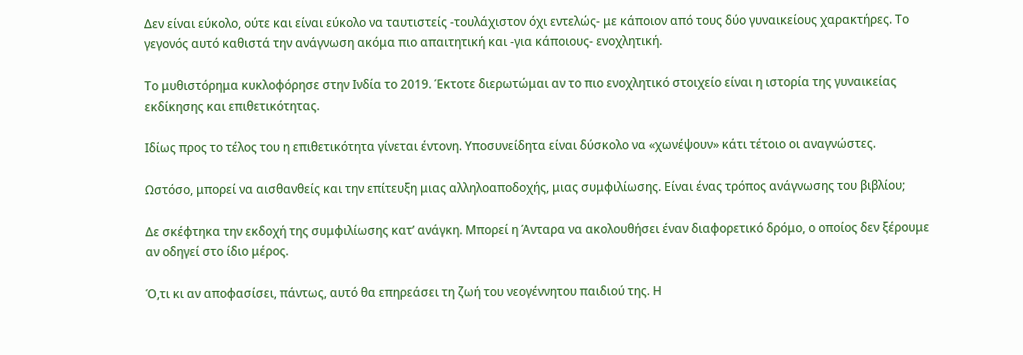Δεν είναι εύκολο, ούτε και είναι εύκολο να ταυτιστείς -τουλάχιστον όχι εντελώς- με κάποιον από τους δύο γυναικείους χαρακτήρες. Το γεγονός αυτό καθιστά την ανάγνωση ακόμα πιο απαιτητική και -για κάποιους- ενοχλητική.

Το μυθιστόρημα κυκλοφόρησε στην Ινδία το 2019. Έκτοτε διερωτώμαι αν το πιο ενοχλητικό στοιχείο είναι η ιστορία της γυναικείας εκδίκησης και επιθετικότητας.

Ιδίως προς το τέλος του η επιθετικότητα γίνεται έντονη. Υποσυνείδητα είναι δύσκολο να «χωνέψουν» κάτι τέτοιο οι αναγνώστες.

Ωστόσο, μπορεί να αισθανθείς και την επίτευξη μιας αλληλοαποδοχής, μιας συμφιλίωσης. Είναι ένας τρόπος ανάγνωσης του βιβλίου;

Δε σκέφτηκα την εκδοχή της συμφιλίωσης κατ’ ανάγκη. Μπορεί η Άνταρα να ακολουθήσει έναν διαφορετικό δρόμο, ο οποίος δεν ξέρουμε αν οδηγεί στο ίδιο μέρος.

Ό,τι κι αν αποφασίσει, πάντως, αυτό θα επηρεάσει τη ζωή του νεογέννητου παιδιού της. Η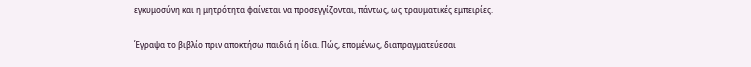εγκυμοσύνη και η μητρότητα φαίνεται να προσεγγίζονται, πάντως, ως τραυματικές εμπειρίες.

Έγραψα το βιβλίο πριν αποκτήσω παιδιά η ίδια. Πώς, επομένως, διαπραγματεύεσαι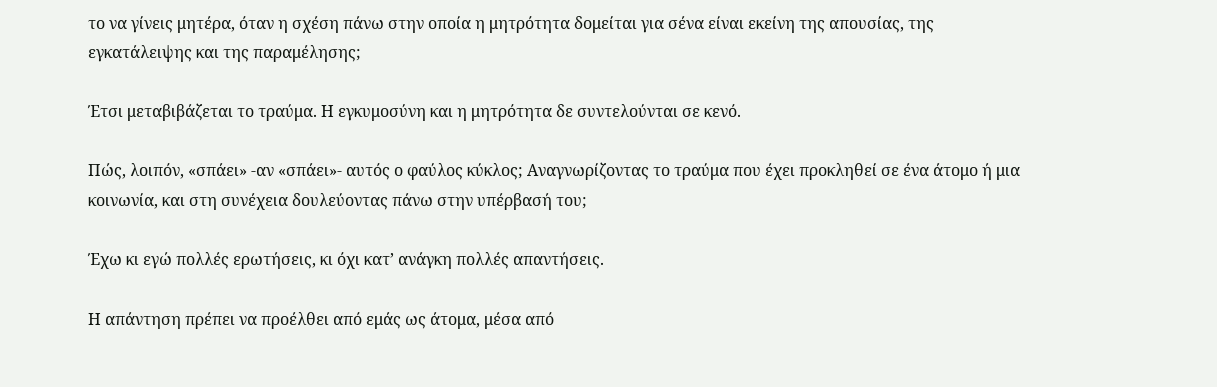το να γίνεις μητέρα, όταν η σχέση πάνω στην οποία η μητρότητα δομείται για σένα είναι εκείνη της απουσίας, της εγκατάλειψης και της παραμέλησης;

Έτσι μεταβιβάζεται το τραύμα. Η εγκυμοσύνη και η μητρότητα δε συντελούνται σε κενό.

Πώς, λοιπόν, «σπάει» -αν «σπάει»- αυτός ο φαύλος κύκλος; Aναγνωρίζοντας το τραύμα που έχει προκληθεί σε ένα άτομο ή μια κοινωνία, και στη συνέχεια δουλεύοντας πάνω στην υπέρβασή του;

Έχω κι εγώ πολλές ερωτήσεις, κι όχι κατ’ ανάγκη πολλές απαντήσεις.

Η απάντηση πρέπει να προέλθει από εμάς ως άτομα, μέσα από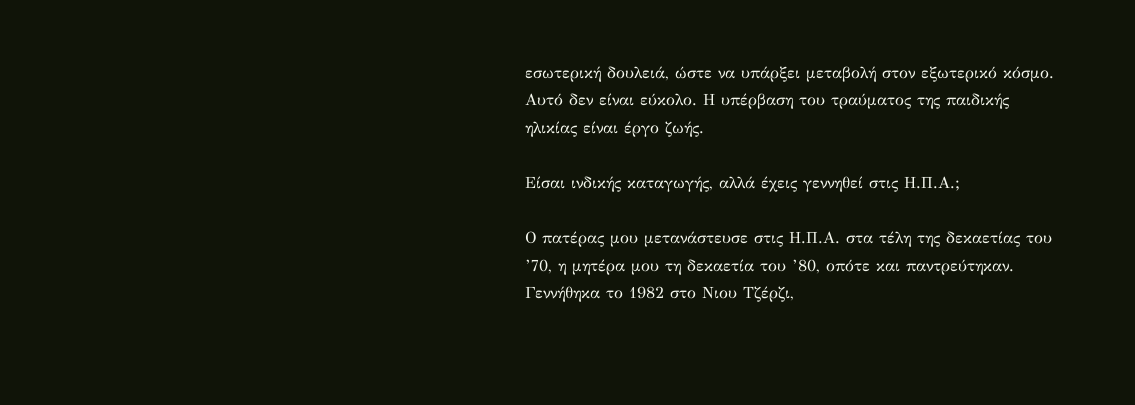εσωτερική δουλειά, ώστε να υπάρξει μεταβολή στον εξωτερικό κόσμο. Αυτό δεν είναι εύκολο. Η υπέρβαση του τραύματος της παιδικής ηλικίας είναι έργο ζωής.

Είσαι ινδικής καταγωγής, αλλά έχεις γεννηθεί στις Η.Π.Α.;

Ο πατέρας μου μετανάστευσε στις Η.Π.Α. στα τέλη της δεκαετίας του ’70, η μητέρα μου τη δεκαετία του ’80, οπότε και παντρεύτηκαν. Γεννήθηκα το 1982 στο Νιου Τζέρζι,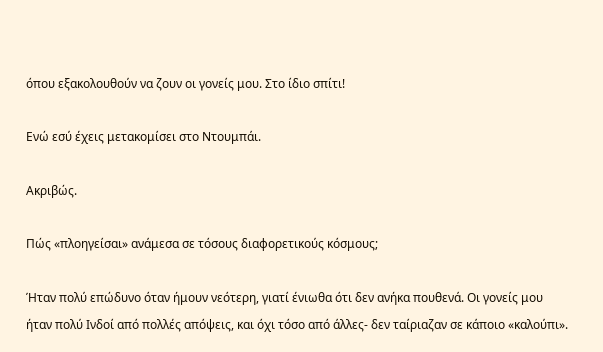όπου εξακολουθούν να ζουν οι γονείς μου. Στο ίδιο σπίτι!

Ενώ εσύ έχεις μετακομίσει στο Ντουμπάι.

Ακριβώς.

Πώς «πλοηγείσαι» ανάμεσα σε τόσους διαφορετικούς κόσμους;

Ήταν πολύ επώδυνο όταν ήμουν νεότερη, γιατί ένιωθα ότι δεν ανήκα πουθενά. Οι γονείς μου ήταν πολύ Ινδοί από πολλές απόψεις, και όχι τόσο από άλλες- δεν ταίριαζαν σε κάποιο «καλούπι».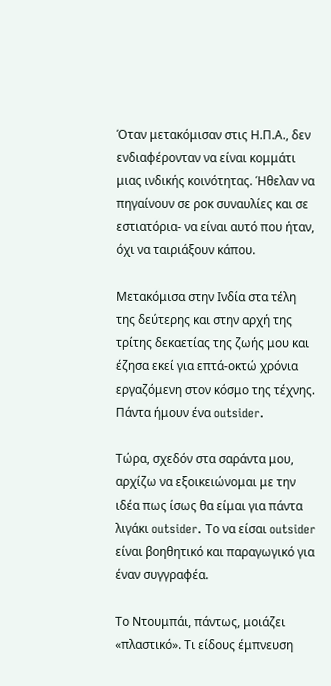Όταν μετακόμισαν στις Η.Π.Α., δεν ενδιαφέρονταν να είναι κομμάτι μιας ινδικής κοινότητας. Ήθελαν να πηγαίνουν σε ροκ συναυλίες και σε εστιατόρια- να είναι αυτό που ήταν, όχι να ταιριάξουν κάπου.

Μετακόμισα στην Ινδία στα τέλη της δεύτερης και στην αρχή της τρίτης δεκαετίας της ζωής μου και έζησα εκεί για επτά-οκτώ χρόνια εργαζόμενη στον κόσμο της τέχνης. Πάντα ήμουν ένα outsider.

Τώρα, σχεδόν στα σαράντα μου, αρχίζω να εξοικειώνομαι με την ιδέα πως ίσως θα είμαι για πάντα λιγάκι outsider. Το να είσαι outsider είναι βοηθητικό και παραγωγικό για έναν συγγραφέα.

Το Ντουμπάι, πάντως, μοιάζει «πλαστικό». Τι είδους έμπνευση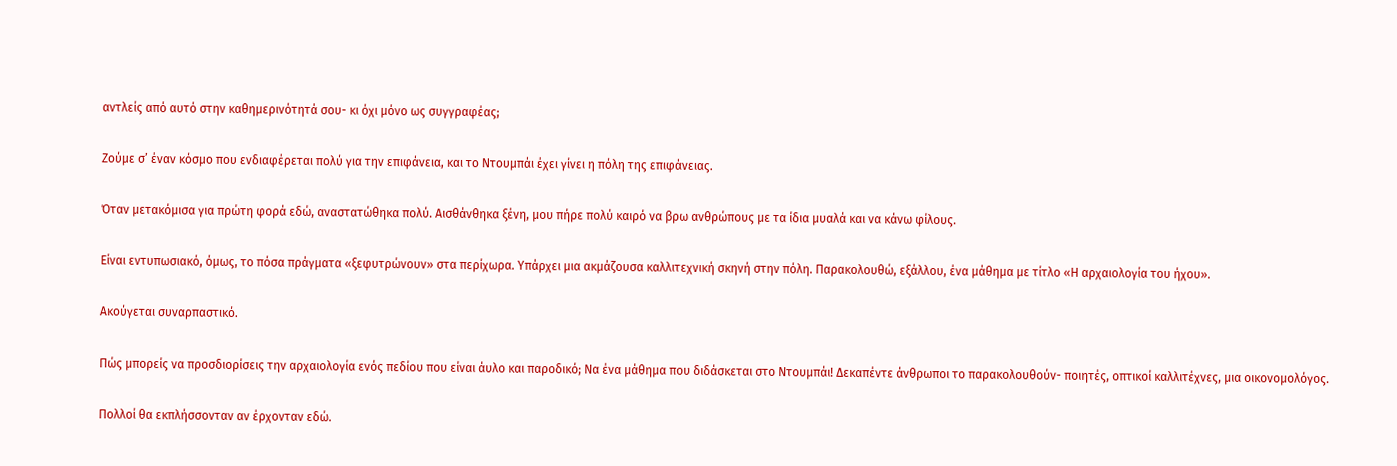αντλείς από αυτό στην καθημερινότητά σου- κι όχι μόνο ως συγγραφέας;

Ζούμε σ’ έναν κόσμο που ενδιαφέρεται πολύ για την επιφάνεια, και το Ντουμπάι έχει γίνει η πόλη της επιφάνειας.

Όταν μετακόμισα για πρώτη φορά εδώ, αναστατώθηκα πολύ. Αισθάνθηκα ξένη, μου πήρε πολύ καιρό να βρω ανθρώπους με τα ίδια μυαλά και να κάνω φίλους.

Είναι εντυπωσιακό, όμως, το πόσα πράγματα «ξεφυτρώνουν» στα περίχωρα. Υπάρχει μια ακμάζουσα καλλιτεχνική σκηνή στην πόλη. Παρακολουθώ, εξάλλου, ένα μάθημα με τίτλο «Η αρχαιολογία του ήχου».

Ακούγεται συναρπαστικό.

Πώς μπορείς να προσδιορίσεις την αρχαιολογία ενός πεδίου που είναι άυλο και παροδικό; Να ένα μάθημα που διδάσκεται στο Ντουμπάι! Δεκαπέντε άνθρωποι το παρακολουθούν- ποιητές, οπτικοί καλλιτέχνες, μια οικονομολόγος.

Πολλοί θα εκπλήσσονταν αν έρχονταν εδώ.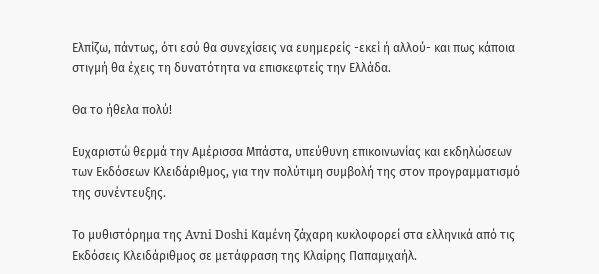Ελπίζω, πάντως, ότι εσύ θα συνεχίσεις να ευημερείς -εκεί ή αλλού- και πως κάποια στιγμή θα έχεις τη δυνατότητα να επισκεφτείς την Ελλάδα.

Θα το ήθελα πολύ!

Ευχαριστώ θερμά την Αμέρισσα Μπάστα, υπεύθυνη επικοινωνίας και εκδηλώσεων των Εκδόσεων Κλειδάριθμος, για την πολύτιμη συμβολή της στον προγραμματισμό της συνέντευξης.

Το μυθιστόρημα της Avni Doshi Καμένη ζάχαρη κυκλοφορεί στα ελληνικά από τις Εκδόσεις Κλειδάριθμος σε μετάφραση της Κλαίρης Παπαμιχαήλ.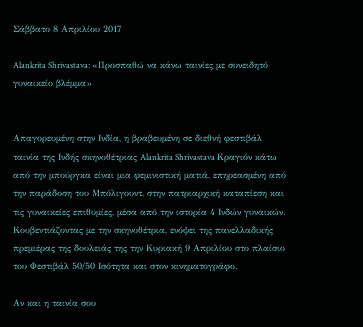Σάββατο 8 Απριλίου 2017

Alankrita Shrivastava: «Προσπαθώ να κάνω ταινίες με συνειδητό γυναικείο βλέμμα»


Απαγορευμένη στην Ινδία, η βραβευμένη σε διεθνή φεστιβάλ ταινία της Ινδής σκηνοθέτριας Alankrita Shrivastava Κραγιόν κάτω από την μπούργκα είναι μια φεμινιστική ματιά, επηρεασμένη από την παράδοση του Μπόλιγουντ, στην πατριαρχική καταπίεση και τις γυναικείες επιθυμίες, μέσα από την ιστορία 4 Ινδών γυναικών. Κουβεντιάζοντας με την σκηνοθέτρια, ενόψει της πανελλαδικής πρεμιέρας της δουλειάς της την Κυριακή 9 Απριλίου στο πλαίσιο του Φεστιβάλ 50/50 Ισότητα και στον κινηματογράφο.

Αν και η ταινία σου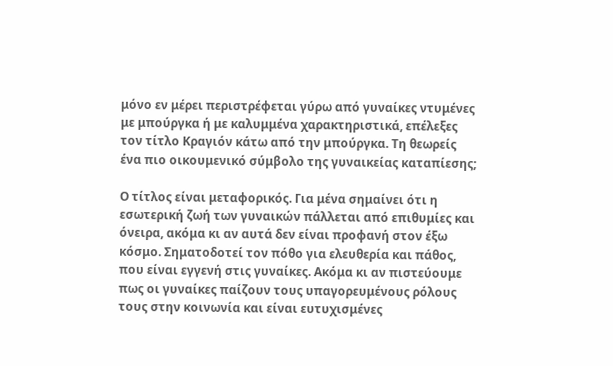μόνο εν μέρει περιστρέφεται γύρω από γυναίκες ντυμένες με μπούργκα ή με καλυμμένα χαρακτηριστικά, επέλεξες τον τίτλο Κραγιόν κάτω από την μπούργκα. Τη θεωρείς ένα πιο οικουμενικό σύμβολο της γυναικείας καταπίεσης;

Ο τίτλος είναι μεταφορικός. Για μένα σημαίνει ότι η εσωτερική ζωή των γυναικών πάλλεται από επιθυμίες και όνειρα, ακόμα κι αν αυτά δεν είναι προφανή στον έξω κόσμο. Σηματοδοτεί τον πόθο για ελευθερία και πάθος, που είναι εγγενή στις γυναίκες. Ακόμα κι αν πιστεύουμε πως οι γυναίκες παίζουν τους υπαγορευμένους ρόλους τους στην κοινωνία και είναι ευτυχισμένες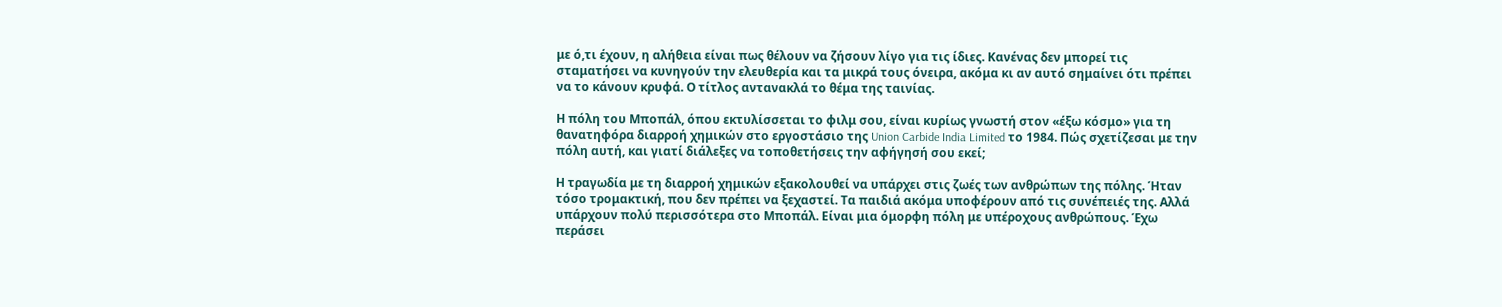με ό,τι έχουν, η αλήθεια είναι πως θέλουν να ζήσουν λίγο για τις ίδιες. Κανένας δεν μπορεί τις σταματήσει να κυνηγούν την ελευθερία και τα μικρά τους όνειρα, ακόμα κι αν αυτό σημαίνει ότι πρέπει να το κάνουν κρυφά. Ο τίτλος αντανακλά το θέμα της ταινίας.

Η πόλη του Μποπάλ, όπου εκτυλίσσεται το φιλμ σου, είναι κυρίως γνωστή στον «έξω κόσμο» για τη θανατηφόρα διαρροή χημικών στο εργοστάσιο της Union Carbide India Limited το 1984. Πώς σχετίζεσαι με την πόλη αυτή, και γιατί διάλεξες να τοποθετήσεις την αφήγησή σου εκεί;

Η τραγωδία με τη διαρροή χημικών εξακολουθεί να υπάρχει στις ζωές των ανθρώπων της πόλης. Ήταν τόσο τρομακτική, που δεν πρέπει να ξεχαστεί. Τα παιδιά ακόμα υποφέρουν από τις συνέπειές της. Αλλά υπάρχουν πολύ περισσότερα στο Μποπάλ. Είναι μια όμορφη πόλη με υπέροχους ανθρώπους. Έχω περάσει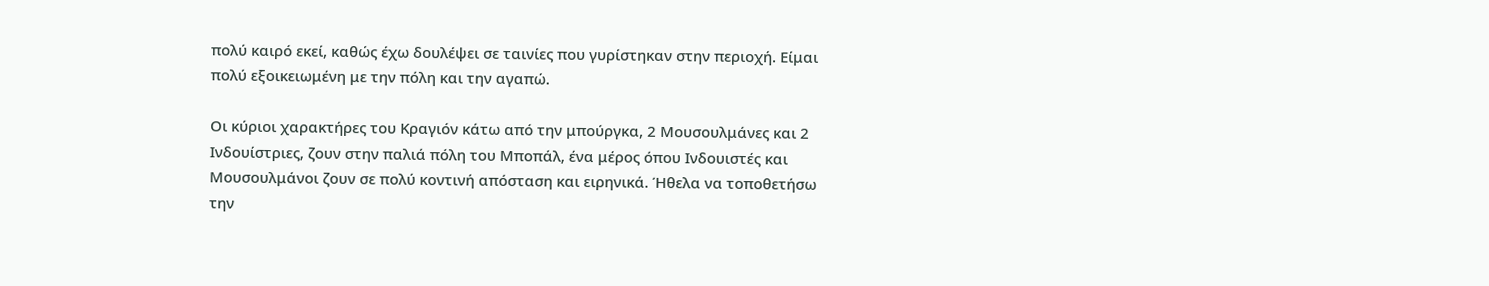πολύ καιρό εκεί, καθώς έχω δουλέψει σε ταινίες που γυρίστηκαν στην περιοχή. Είμαι πολύ εξοικειωμένη με την πόλη και την αγαπώ.

Οι κύριοι χαρακτήρες του Κραγιόν κάτω από την μπούργκα, 2 Μουσουλμάνες και 2 Ινδουίστριες, ζουν στην παλιά πόλη του Μποπάλ, ένα μέρος όπου Ινδουιστές και Μουσουλμάνοι ζουν σε πολύ κοντινή απόσταση και ειρηνικά. Ήθελα να τοποθετήσω την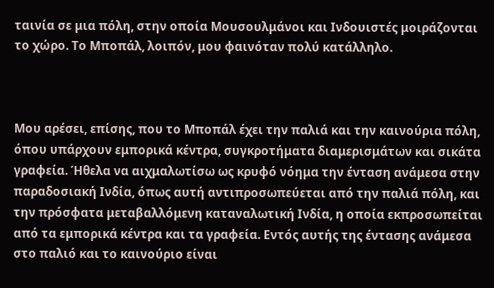ταινία σε μια πόλη, στην οποία Μουσουλμάνοι και Ινδουιστές μοιράζονται το χώρο. Το Μποπάλ, λοιπόν, μου φαινόταν πολύ κατάλληλο.



Μου αρέσει, επίσης, που το Μποπάλ έχει την παλιά και την καινούρια πόλη, όπου υπάρχουν εμπορικά κέντρα, συγκροτήματα διαμερισμάτων και σικάτα γραφεία. Ήθελα να αιχμαλωτίσω ως κρυφό νόημα την ένταση ανάμεσα στην παραδοσιακή Ινδία, όπως αυτή αντιπροσωπεύεται από την παλιά πόλη, και την πρόσφατα μεταβαλλόμενη καταναλωτική Ινδία, η οποία εκπροσωπείται από τα εμπορικά κέντρα και τα γραφεία. Εντός αυτής της έντασης ανάμεσα στο παλιό και το καινούριο είναι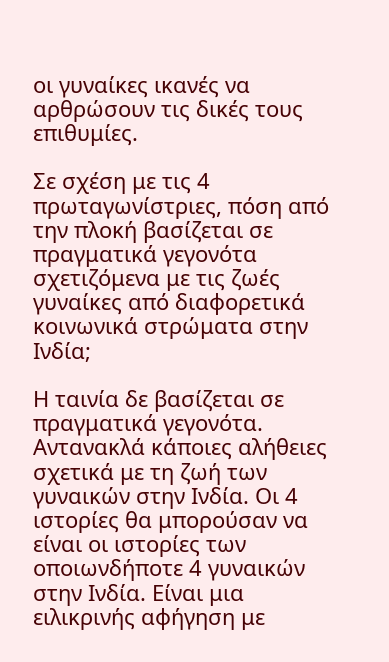οι γυναίκες ικανές να αρθρώσουν τις δικές τους επιθυμίες.

Σε σχέση με τις 4 πρωταγωνίστριες, πόση από την πλοκή βασίζεται σε πραγματικά γεγονότα σχετιζόμενα με τις ζωές γυναίκες από διαφορετικά κοινωνικά στρώματα στην Ινδία;

Η ταινία δε βασίζεται σε πραγματικά γεγονότα. Αντανακλά κάποιες αλήθειες σχετικά με τη ζωή των γυναικών στην Ινδία. Οι 4 ιστορίες θα μπορούσαν να είναι οι ιστορίες των οποιωνδήποτε 4 γυναικών στην Ινδία. Είναι μια ειλικρινής αφήγηση με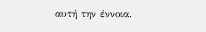αυτή την έννοια.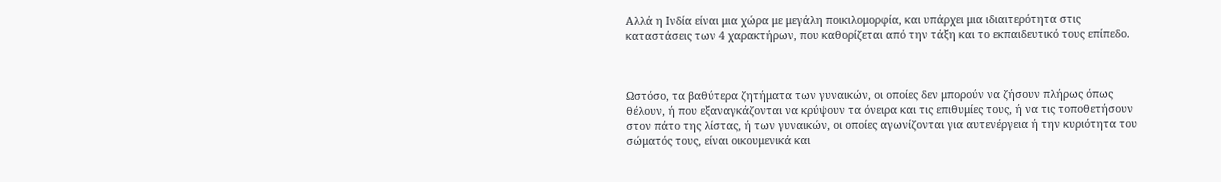Αλλά η Ινδία είναι μια χώρα με μεγάλη ποικιλομορφία, και υπάρχει μια ιδιαιτερότητα στις καταστάσεις των 4 χαρακτήρων, που καθορίζεται από την τάξη και το εκπαιδευτικό τους επίπεδο.



Ωστόσο, τα βαθύτερα ζητήματα των γυναικών, οι οποίες δεν μπορούν να ζήσουν πλήρως όπως θέλουν, ή που εξαναγκάζονται να κρύψουν τα όνειρα και τις επιθυμίες τους, ή να τις τοποθετήσουν στον πάτο της λίστας, ή των γυναικών, οι οποίες αγωνίζονται για αυτενέργεια ή την κυριότητα του σώματός τους, είναι οικουμενικά και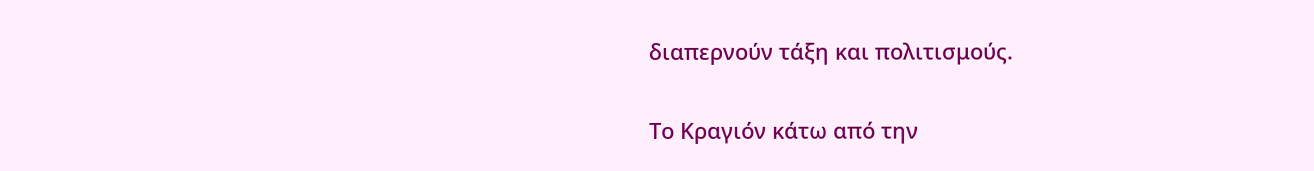διαπερνούν τάξη και πολιτισμούς.

Το Κραγιόν κάτω από την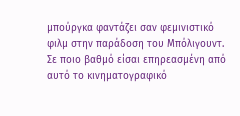μπούργκα φαντάζει σαν φεμινιστικό φιλμ στην παράδοση του Μπόλιγουντ. Σε ποιο βαθμό είσαι επηρεασμένη από αυτό το κινηματογραφικό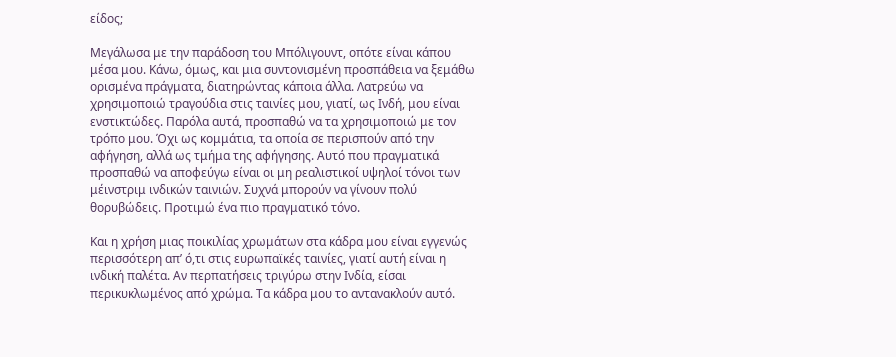είδος;

Μεγάλωσα με την παράδοση του Μπόλιγουντ, οπότε είναι κάπου μέσα μου. Κάνω, όμως, και μια συντονισμένη προσπάθεια να ξεμάθω ορισμένα πράγματα, διατηρώντας κάποια άλλα. Λατρεύω να χρησιμοποιώ τραγούδια στις ταινίες μου, γιατί, ως Ινδή, μου είναι ενστικτώδες. Παρόλα αυτά, προσπαθώ να τα χρησιμοποιώ με τον τρόπο μου. Όχι ως κομμάτια, τα οποία σε περισπούν από την αφήγηση, αλλά ως τμήμα της αφήγησης. Αυτό που πραγματικά προσπαθώ να αποφεύγω είναι οι μη ρεαλιστικοί υψηλοί τόνοι των μέινστριμ ινδικών ταινιών. Συχνά μπορούν να γίνουν πολύ θορυβώδεις. Προτιμώ ένα πιο πραγματικό τόνο.

Και η χρήση μιας ποικιλίας χρωμάτων στα κάδρα μου είναι εγγενώς περισσότερη απ’ ό,τι στις ευρωπαϊκές ταινίες, γιατί αυτή είναι η ινδική παλέτα. Αν περπατήσεις τριγύρω στην Ινδία, είσαι περικυκλωμένος από χρώμα. Τα κάδρα μου το αντανακλούν αυτό.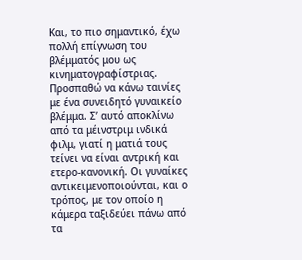Και, το πιο σημαντικό, έχω πολλή επίγνωση του βλέμματός μου ως κινηματογραφίστριας. Προσπαθώ να κάνω ταινίες με ένα συνειδητό γυναικείο βλέμμα. Σ’ αυτό αποκλίνω από τα μέινστριμ ινδικά φιλμ, γιατί η ματιά τους τείνει να είναι αντρική και ετερο-κανονική. Οι γυναίκες αντικειμενοποιούνται, και ο τρόπος, με τον οποίο η κάμερα ταξιδεύει πάνω από τα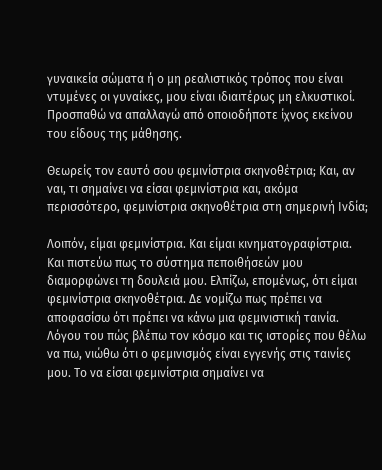γυναικεία σώματα ή ο μη ρεαλιστικός τρόπος που είναι ντυμένες οι γυναίκες, μου είναι ιδιαιτέρως μη ελκυστικοί. Προσπαθώ να απαλλαγώ από οποιοδήποτε ίχνος εκείνου του είδους της μάθησης.

Θεωρείς τον εαυτό σου φεμινίστρια σκηνοθέτρια; Και, αν ναι, τι σημαίνει να είσαι φεμινίστρια και, ακόμα περισσότερο, φεμινίστρια σκηνοθέτρια στη σημερινή Ινδία;

Λοιπόν, είμαι φεμινίστρια. Και είμαι κινηματογραφίστρια. Και πιστεύω πως το σύστημα πεποιθήσεών μου διαμορφώνει τη δουλειά μου. Ελπίζω, επομένως, ότι είμαι φεμινίστρια σκηνοθέτρια. Δε νομίζω πως πρέπει να αποφασίσω ότι πρέπει να κάνω μια φεμινιστική ταινία. Λόγου του πώς βλέπω τον κόσμο και τις ιστορίες που θέλω να πω, νιώθω ότι ο φεμινισμός είναι εγγενής στις ταινίες μου. Το να είσαι φεμινίστρια σημαίνει να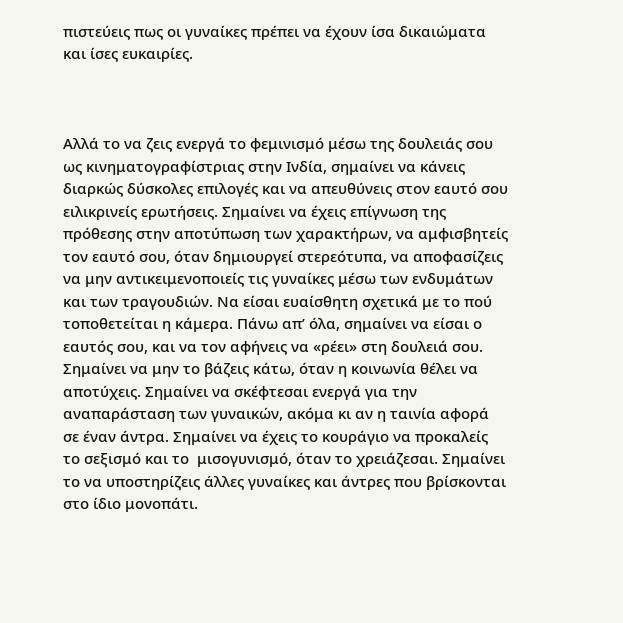πιστεύεις πως οι γυναίκες πρέπει να έχουν ίσα δικαιώματα και ίσες ευκαιρίες.



Αλλά το να ζεις ενεργά το φεμινισμό μέσω της δουλειάς σου ως κινηματογραφίστριας στην Ινδία, σημαίνει να κάνεις διαρκώς δύσκολες επιλογές και να απευθύνεις στον εαυτό σου ειλικρινείς ερωτήσεις. Σημαίνει να έχεις επίγνωση της πρόθεσης στην αποτύπωση των χαρακτήρων, να αμφισβητείς τον εαυτό σου, όταν δημιουργεί στερεότυπα, να αποφασίζεις να μην αντικειμενοποιείς τις γυναίκες μέσω των ενδυμάτων και των τραγουδιών. Να είσαι ευαίσθητη σχετικά με το πού τοποθετείται η κάμερα. Πάνω απ’ όλα, σημαίνει να είσαι ο εαυτός σου, και να τον αφήνεις να «ρέει» στη δουλειά σου. Σημαίνει να μην το βάζεις κάτω, όταν η κοινωνία θέλει να αποτύχεις. Σημαίνει να σκέφτεσαι ενεργά για την αναπαράσταση των γυναικών, ακόμα κι αν η ταινία αφορά σε έναν άντρα. Σημαίνει να έχεις το κουράγιο να προκαλείς το σεξισμό και το  μισογυνισμό, όταν το χρειάζεσαι. Σημαίνει το να υποστηρίζεις άλλες γυναίκες και άντρες που βρίσκονται στο ίδιο μονοπάτι.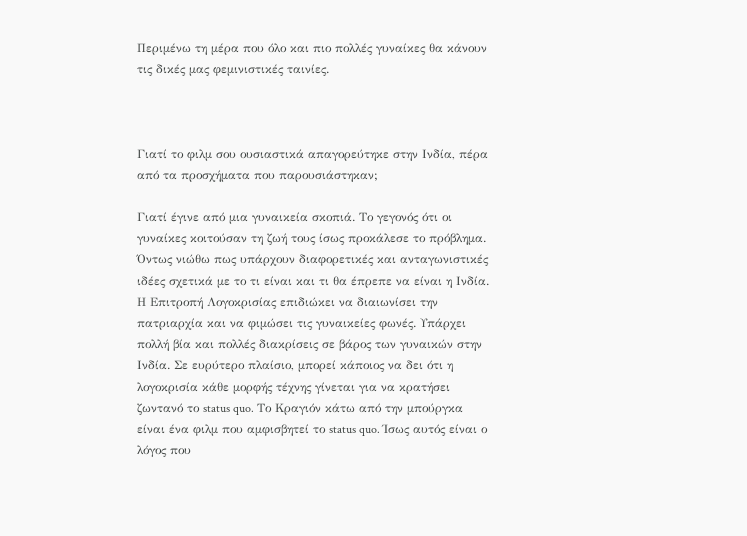Περιμένω τη μέρα που όλο και πιο πολλές γυναίκες θα κάνουν τις δικές μας φεμινιστικές ταινίες.



Γιατί το φιλμ σου ουσιαστικά απαγορεύτηκε στην Ινδία, πέρα από τα προσχήματα που παρουσιάστηκαν;

Γιατί έγινε από μια γυναικεία σκοπιά. Το γεγονός ότι οι γυναίκες κοιτούσαν τη ζωή τους ίσως προκάλεσε το πρόβλημα. Όντως νιώθω πως υπάρχουν διαφορετικές και ανταγωνιστικές ιδέες σχετικά με το τι είναι και τι θα έπρεπε να είναι η Ινδία. Η Επιτροπή Λογοκρισίας επιδιώκει να διαιωνίσει την πατριαρχία και να φιμώσει τις γυναικείες φωνές. Υπάρχει πολλή βία και πολλές διακρίσεις σε βάρος των γυναικών στην Ινδία. Σε ευρύτερο πλαίσιο, μπορεί κάποιος να δει ότι η λογοκρισία κάθε μορφής τέχνης γίνεται για να κρατήσει ζωντανό το status quo. Το Κραγιόν κάτω από την μπούργκα είναι ένα φιλμ που αμφισβητεί το status quo. Ίσως αυτός είναι ο λόγος που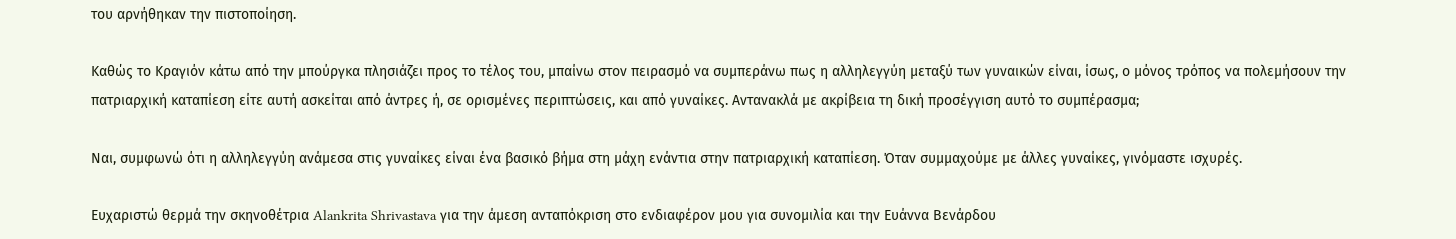του αρνήθηκαν την πιστοποίηση.

Καθώς το Κραγιόν κάτω από την μπούργκα πλησιάζει προς το τέλος του, μπαίνω στον πειρασμό να συμπεράνω πως η αλληλεγγύη μεταξύ των γυναικών είναι, ίσως, ο μόνος τρόπος να πολεμήσουν την πατριαρχική καταπίεση είτε αυτή ασκείται από άντρες ή, σε ορισμένες περιπτώσεις, και από γυναίκες. Αντανακλά με ακρίβεια τη δική προσέγγιση αυτό το συμπέρασμα;

Ναι, συμφωνώ ότι η αλληλεγγύη ανάμεσα στις γυναίκες είναι ένα βασικό βήμα στη μάχη ενάντια στην πατριαρχική καταπίεση. Όταν συμμαχούμε με άλλες γυναίκες, γινόμαστε ισχυρές.

Ευχαριστώ θερμά την σκηνοθέτρια Alankrita Shrivastava για την άμεση ανταπόκριση στο ενδιαφέρον μου για συνομιλία και την Ευάννα Βενάρδου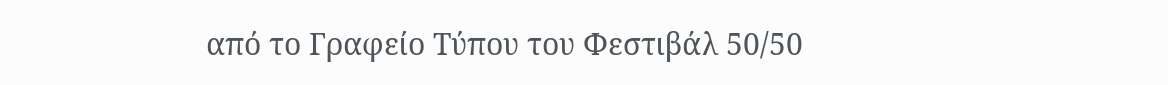από το Γραφείο Τύπου του Φεστιβάλ 50/50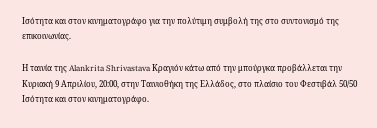Ισότητα και στον κινηματογράφο για την πολύτιμη συμβολή της στο συντονισμό της επικοινωνίας.

Η ταινία της Alankrita Shrivastava Κραγιόν κάτω από την μπούργκα προβάλλεται την Κυριακή 9 Απριλίου, 20:00, στην Ταινιοθήκη της Ελλάδος, στο πλαίσιο του Φεστιβάλ 50/50 Ισότητα και στον κινηματογράφο.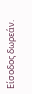Είσοδος δωρεάν.